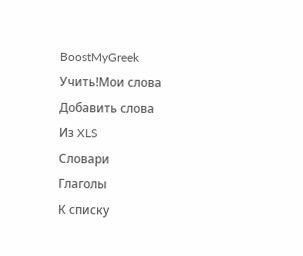BoostMyGreek
Учить!Мои слова
Добавить слова
Из XLS
Словари
Глаголы
К списку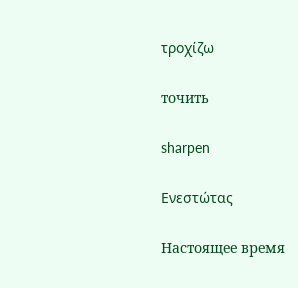τροχίζω

точить

sharpen

Ενεστώτας

Настоящее время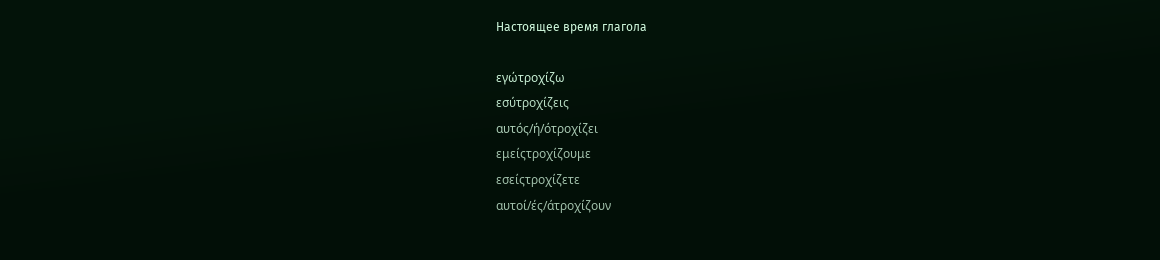Настоящее время глагола

εγώτροχίζω
εσύτροχίζεις
αυτός/ή/ότροχίζει
εμείςτροχίζουμε
εσείςτροχίζετε
αυτοί/ές/άτροχίζουν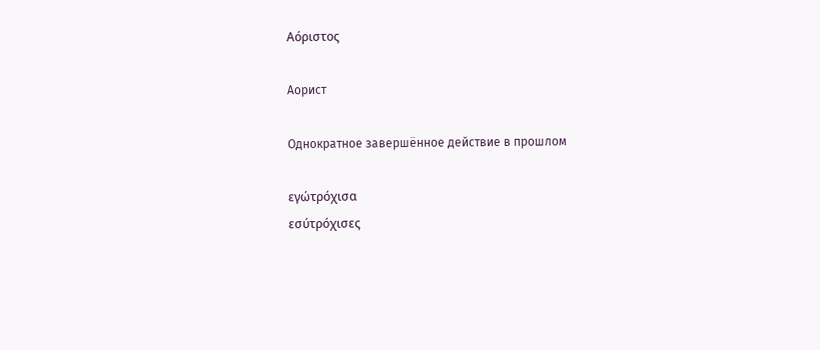Αόριστος

Аорист

Однократное завершённое действие в прошлом

εγώτρόχισα
εσύτρόχισες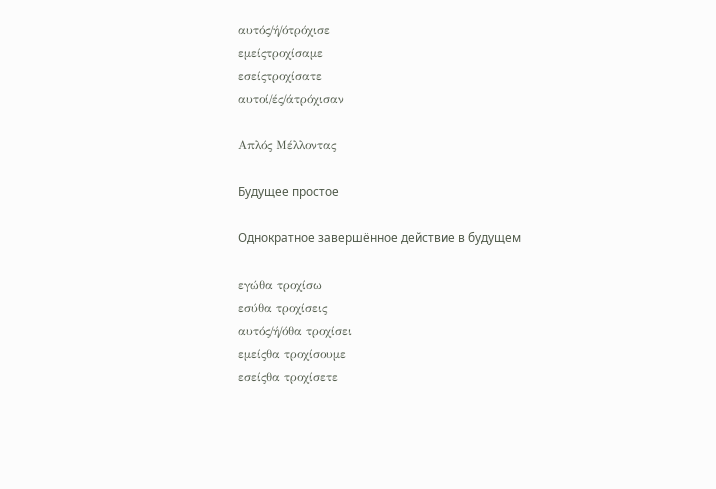αυτός/ή/ότρόχισε
εμείςτροχίσαμε
εσείςτροχίσατε
αυτοί/ές/άτρόχισαν

Απλός Μέλλοντας

Будущее простое

Однократное завершённое действие в будущем

εγώθα τροχίσω
εσύθα τροχίσεις
αυτός/ή/όθα τροχίσει
εμείςθα τροχίσουμε
εσείςθα τροχίσετε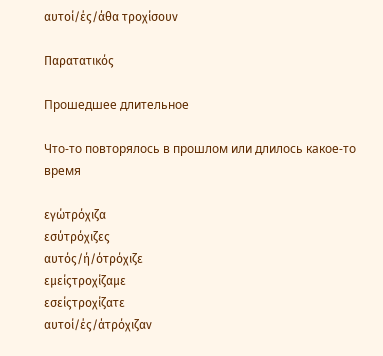αυτοί/ές/άθα τροχίσουν

Παρατατικός

Прошедшее длительное

Что-то повторялось в прошлом или длилось какое-то время

εγώτρόχιζα
εσύτρόχιζες
αυτός/ή/ότρόχιζε
εμείςτροχίζαμε
εσείςτροχίζατε
αυτοί/ές/άτρόχιζαν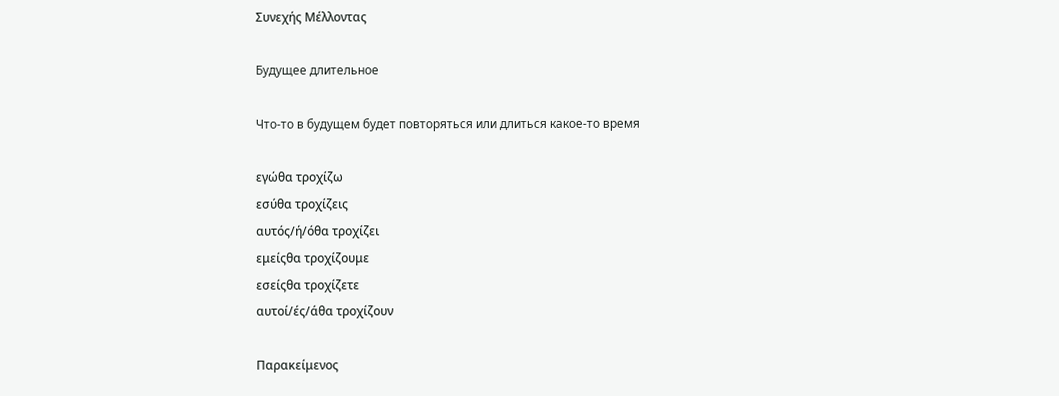Συνεχής Μέλλοντας

Будущее длительное

Что-то в будущем будет повторяться или длиться какое-то время

εγώθα τροχίζω
εσύθα τροχίζεις
αυτός/ή/όθα τροχίζει
εμείςθα τροχίζουμε
εσείςθα τροχίζετε
αυτοί/ές/άθα τροχίζουν

Παρακείμενος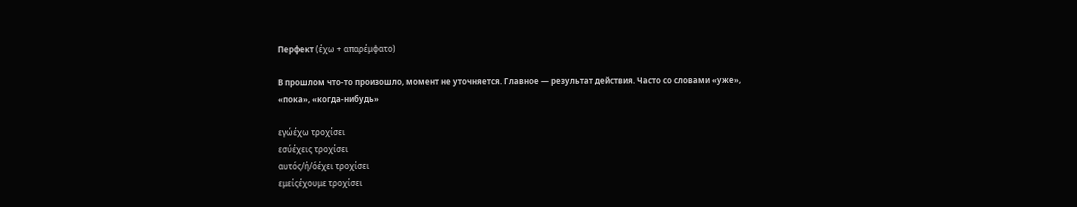Перфект (έχω + απαρέμφατο)

В прошлом что-то произошло, момент не уточняется. Главное — результат действия. Часто со словами «уже», «пока», «когда-нибудь»

εγώέχω τροχίσει
εσύέχεις τροχίσει
αυτός/ή/όέχει τροχίσει
εμείςέχουμε τροχίσει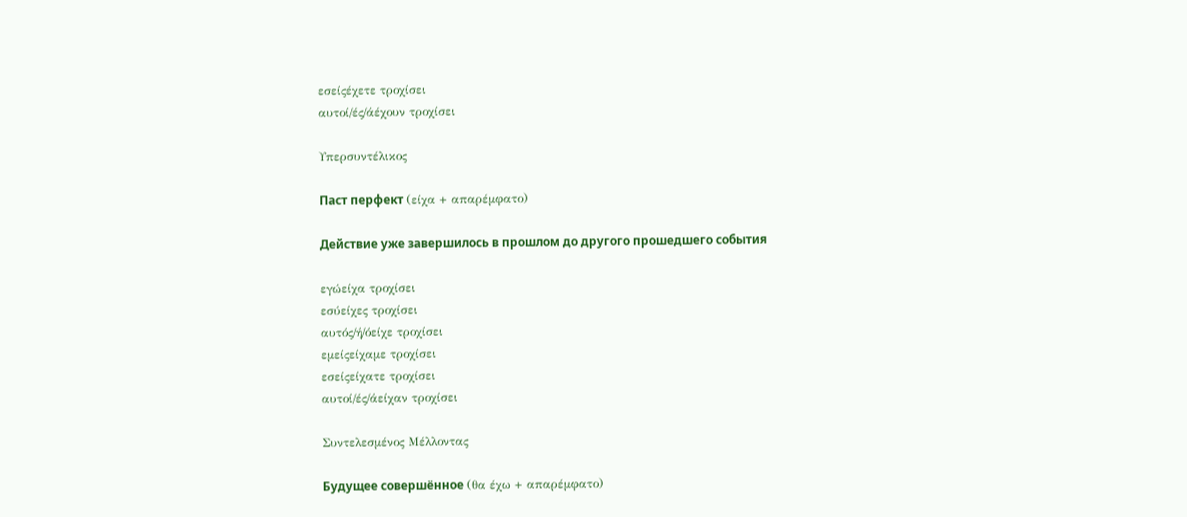εσείςέχετε τροχίσει
αυτοί/ές/άέχουν τροχίσει

Υπερσυντέλικος

Паст перфект (είχα + απαρέμφατο)

Действие уже завершилось в прошлом до другого прошедшего события

εγώείχα τροχίσει
εσύείχες τροχίσει
αυτός/ή/όείχε τροχίσει
εμείςείχαμε τροχίσει
εσείςείχατε τροχίσει
αυτοί/ές/άείχαν τροχίσει

Συντελεσμένος Μέλλοντας

Будущее совершённое (θα έχω + απαρέμφατο)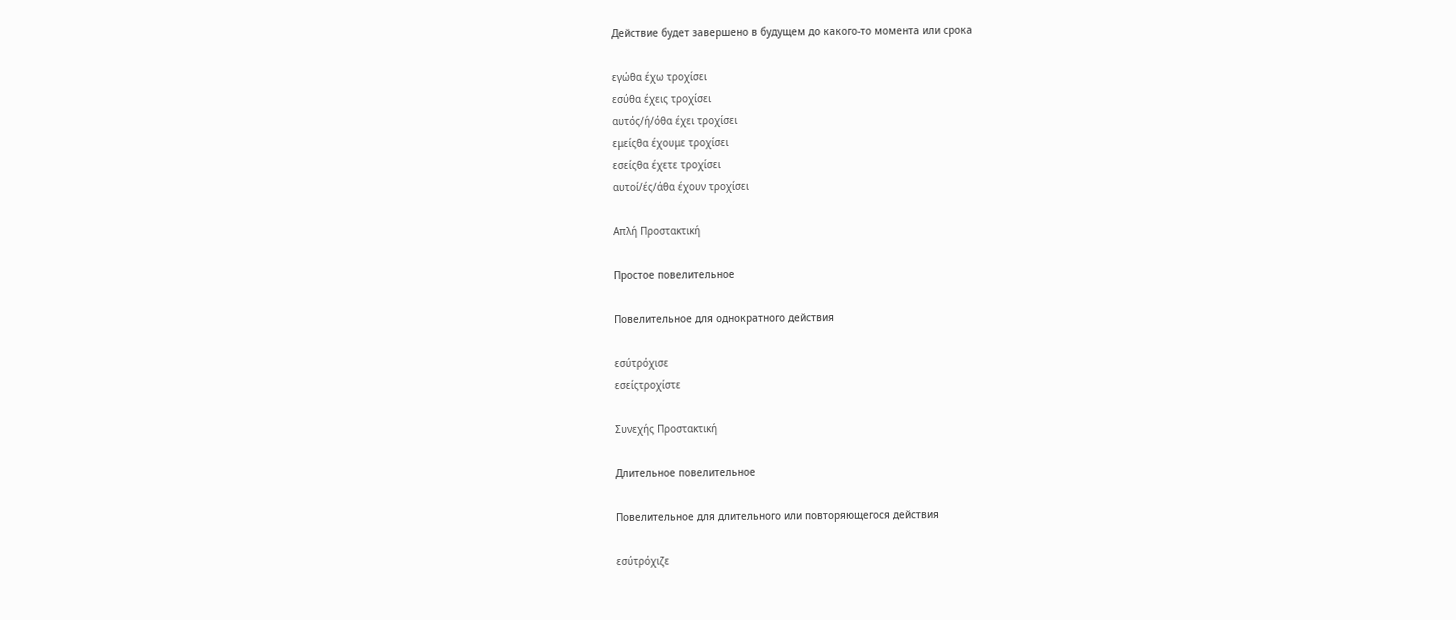Действие будет завершено в будущем до какого-то момента или срока

εγώθα έχω τροχίσει
εσύθα έχεις τροχίσει
αυτός/ή/όθα έχει τροχίσει
εμείςθα έχουμε τροχίσει
εσείςθα έχετε τροχίσει
αυτοί/ές/άθα έχουν τροχίσει

Απλή Προστακτική

Простое повелительное

Повелительное для однократного действия

εσύτρόχισε
εσείςτροχίστε

Συνεχής Προστακτική

Длительное повелительное

Повелительное для длительного или повторяющегося действия

εσύτρόχιζε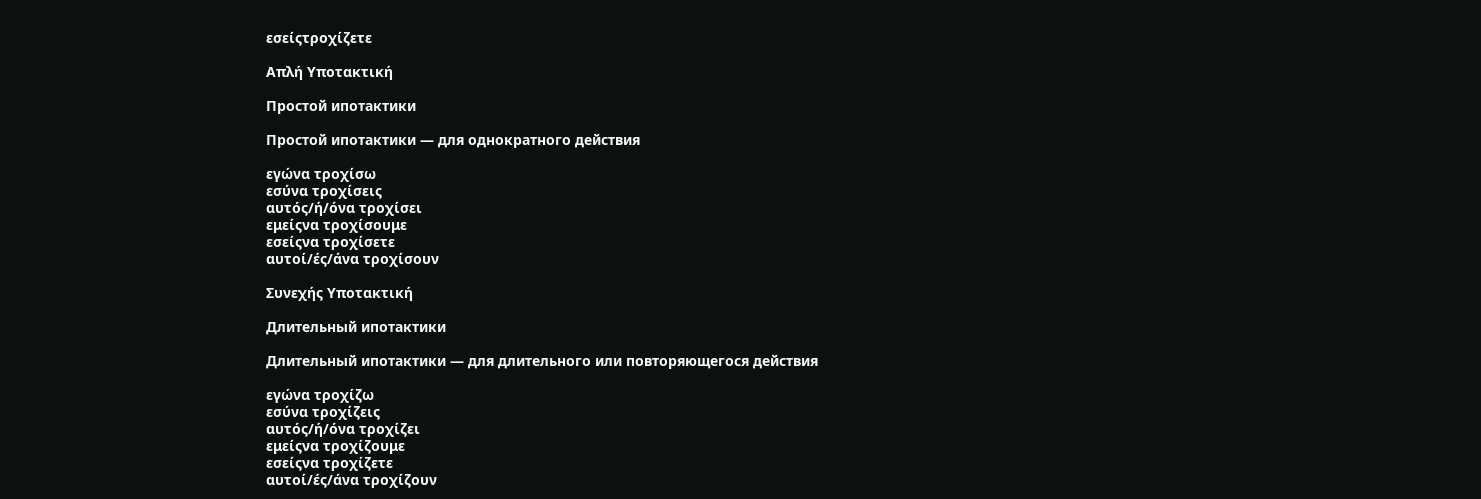εσείςτροχίζετε

Απλή Υποτακτική

Простой ипотактики

Простой ипотактики — для однократного действия

εγώνα τροχίσω
εσύνα τροχίσεις
αυτός/ή/όνα τροχίσει
εμείςνα τροχίσουμε
εσείςνα τροχίσετε
αυτοί/ές/άνα τροχίσουν

Συνεχής Υποτακτική

Длительный ипотактики

Длительный ипотактики — для длительного или повторяющегося действия

εγώνα τροχίζω
εσύνα τροχίζεις
αυτός/ή/όνα τροχίζει
εμείςνα τροχίζουμε
εσείςνα τροχίζετε
αυτοί/ές/άνα τροχίζουν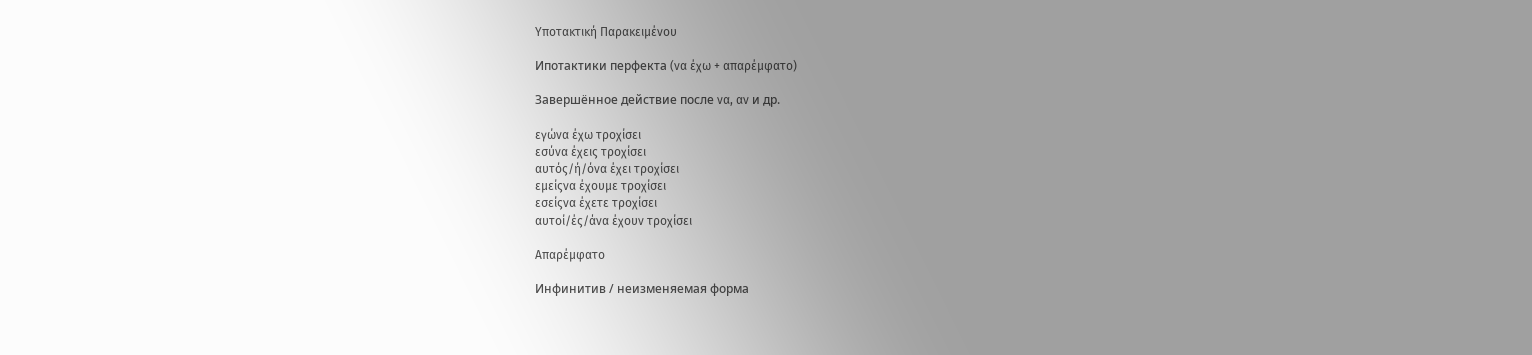Υποτακτική Παρακειμένου

Ипотактики перфекта (να έχω + απαρέμφατο)

Завершённое действие после να, αν и др.

εγώνα έχω τροχίσει
εσύνα έχεις τροχίσει
αυτός/ή/όνα έχει τροχίσει
εμείςνα έχουμε τροχίσει
εσείςνα έχετε τροχίσει
αυτοί/ές/άνα έχουν τροχίσει

Απαρέμφατο

Инфинитив / неизменяемая форма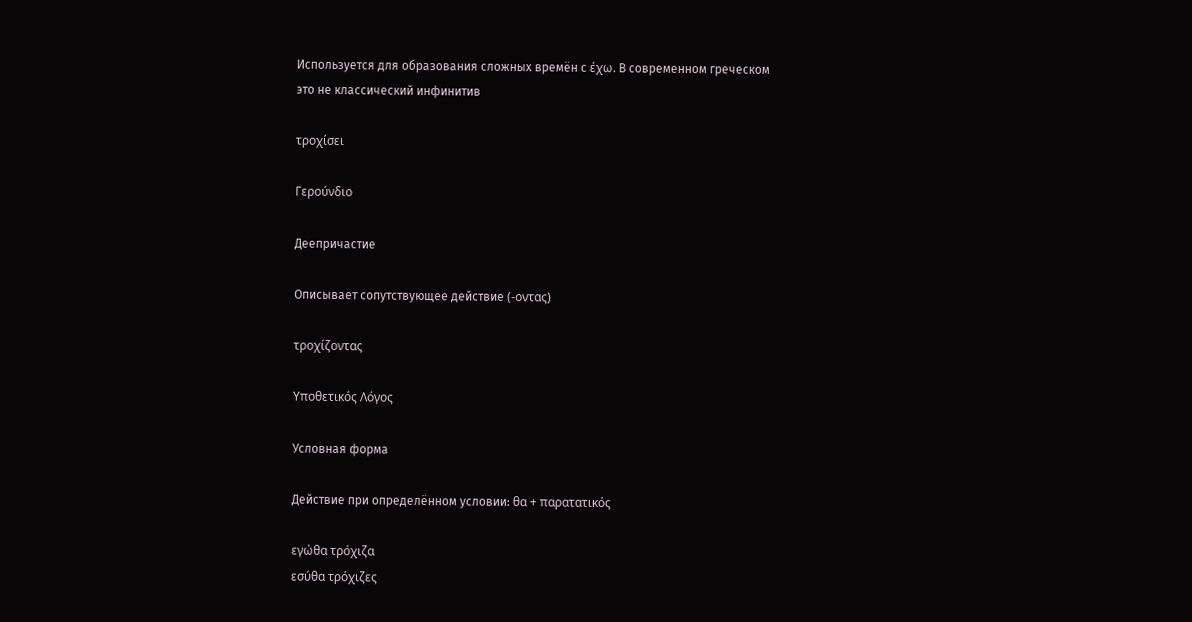Используется для образования сложных времён с έχω. В современном греческом это не классический инфинитив

τροχίσει

Γερούνδιο

Деепричастие

Описывает сопутствующее действие (-οντας)

τροχίζοντας

Υποθετικός Λόγος

Условная форма

Действие при определённом условии: θα + παρατατικός

εγώθα τρόχιζα
εσύθα τρόχιζες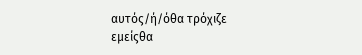αυτός/ή/όθα τρόχιζε
εμείςθα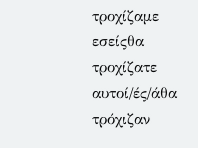τροχίζαμε
εσείςθα τροχίζατε
αυτοί/ές/άθα τρόχιζαν